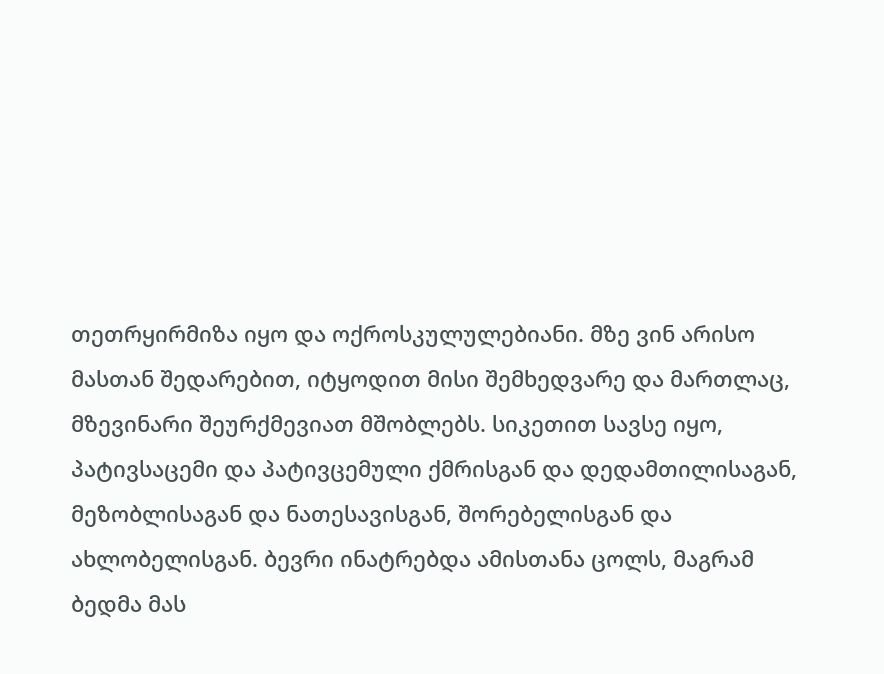თეთრყირმიზა იყო და ოქროსკულულებიანი. მზე ვინ არისო მასთან შედარებით, იტყოდით მისი შემხედვარე და მართლაც, მზევინარი შეურქმევიათ მშობლებს. სიკეთით სავსე იყო, პატივსაცემი და პატივცემული ქმრისგან და დედამთილისაგან, მეზობლისაგან და ნათესავისგან, შორებელისგან და ახლობელისგან. ბევრი ინატრებდა ამისთანა ცოლს, მაგრამ ბედმა მას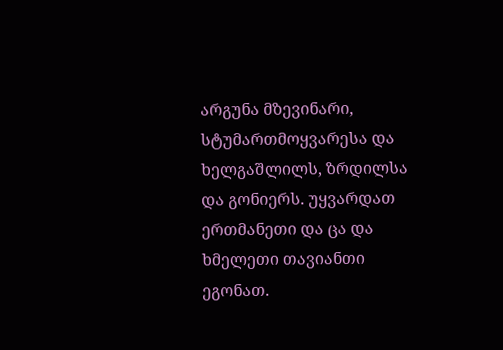არგუნა მზევინარი, სტუმართმოყვარესა და ხელგაშლილს, ზრდილსა და გონიერს. უყვარდათ ერთმანეთი და ცა და ხმელეთი თავიანთი ეგონათ.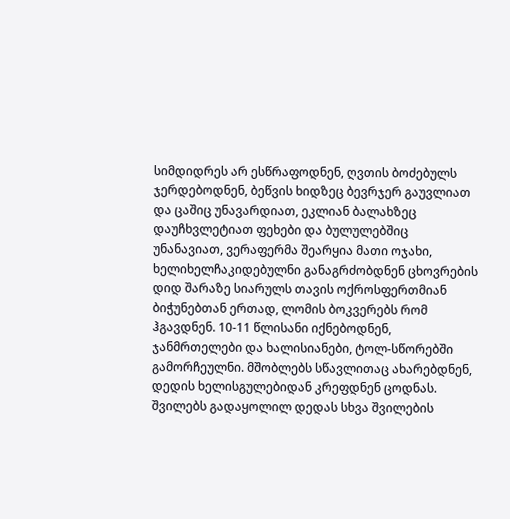სიმდიდრეს არ ესწრაფოდნენ, ღვთის ბოძებულს ჯერდებოდნენ, ბეწვის ხიდზეც ბევრჯერ გაუვლიათ და ცაშიც უნავარდიათ, ეკლიან ბალახზეც დაუჩხვლეტიათ ფეხები და ბულულებშიც უნანავიათ, ვერაფერმა შეარყია მათი ოჯახი, ხელიხელჩაკიდებულნი განაგრძობდნენ ცხოვრების დიდ შარაზე სიარულს თავის ოქროსფერთმიან ბიჭუნებთან ერთად, ლომის ბოკვერებს რომ ჰგავდნენ. 10-11 წლისანი იქნებოდნენ, ჯანმრთელები და ხალისიანები, ტოლ-სწორებში გამორჩეულნი. მშობლებს სწავლითაც ახარებდნენ, დედის ხელისგულებიდან კრეფდნენ ცოდნას. შვილებს გადაყოლილ დედას სხვა შვილების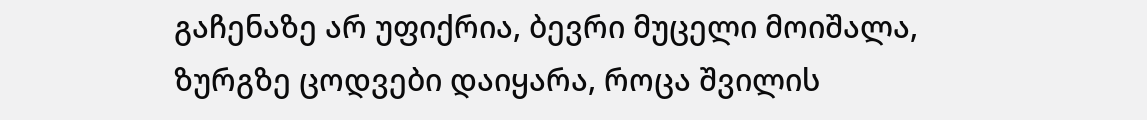გაჩენაზე არ უფიქრია, ბევრი მუცელი მოიშალა, ზურგზე ცოდვები დაიყარა, როცა შვილის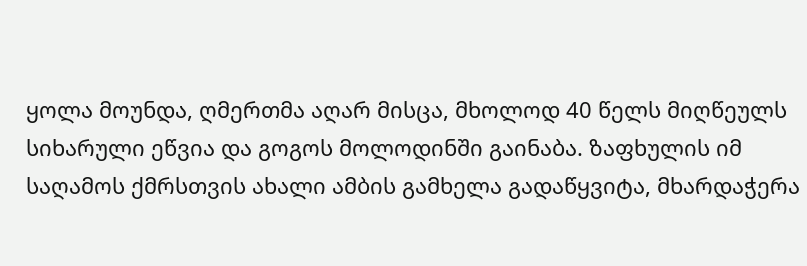ყოლა მოუნდა, ღმერთმა აღარ მისცა, მხოლოდ 40 წელს მიღწეულს სიხარული ეწვია და გოგოს მოლოდინში გაინაბა. ზაფხულის იმ საღამოს ქმრსთვის ახალი ამბის გამხელა გადაწყვიტა, მხარდაჭერა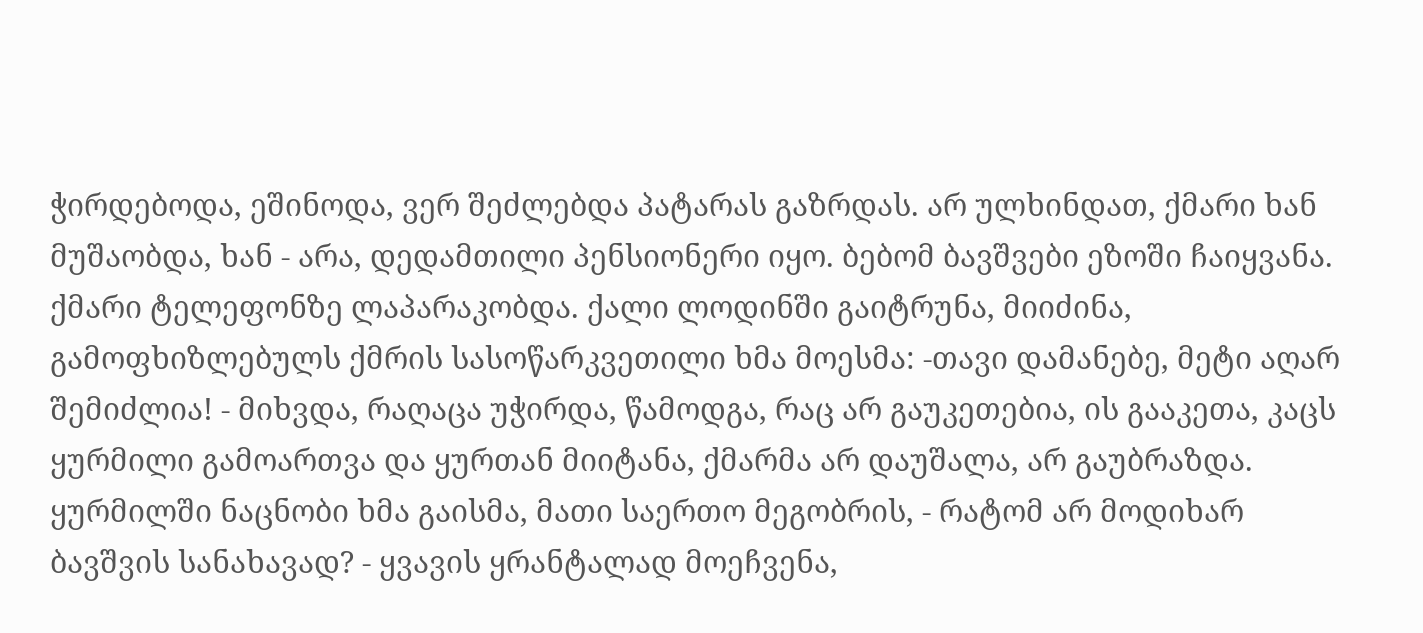ჭირდებოდა, ეშინოდა, ვერ შეძლებდა პატარას გაზრდას. არ ულხინდათ, ქმარი ხან მუშაობდა, ხან - არა, დედამთილი პენსიონერი იყო. ბებომ ბავშვები ეზოში ჩაიყვანა. ქმარი ტელეფონზე ლაპარაკობდა. ქალი ლოდინში გაიტრუნა, მიიძინა, გამოფხიზლებულს ქმრის სასოწარკვეთილი ხმა მოესმა: -თავი დამანებე, მეტი აღარ შემიძლია! - მიხვდა, რაღაცა უჭირდა, წამოდგა, რაც არ გაუკეთებია, ის გააკეთა, კაცს ყურმილი გამოართვა და ყურთან მიიტანა, ქმარმა არ დაუშალა, არ გაუბრაზდა. ყურმილში ნაცნობი ხმა გაისმა, მათი საერთო მეგობრის, - რატომ არ მოდიხარ ბავშვის სანახავად? - ყვავის ყრანტალად მოეჩვენა,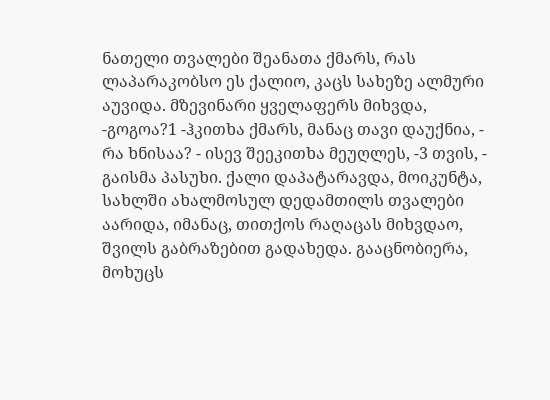ნათელი თვალები შეანათა ქმარს, რას ლაპარაკობსო ეს ქალიო, კაცს სახეზე ალმური აუვიდა. მზევინარი ყველაფერს მიხვდა, -გოგოა?1 -ჰკითხა ქმარს, მანაც თავი დაუქნია, - რა ხნისაა? - ისევ შეეკითხა მეუღლეს, -3 თვის, - გაისმა პასუხი. ქალი დაპატარავდა, მოიკუნტა, სახლში ახალმოსულ დედამთილს თვალები აარიდა, იმანაც, თითქოს რაღაცას მიხვდაო, შვილს გაბრაზებით გადახედა. გააცნობიერა, მოხუცს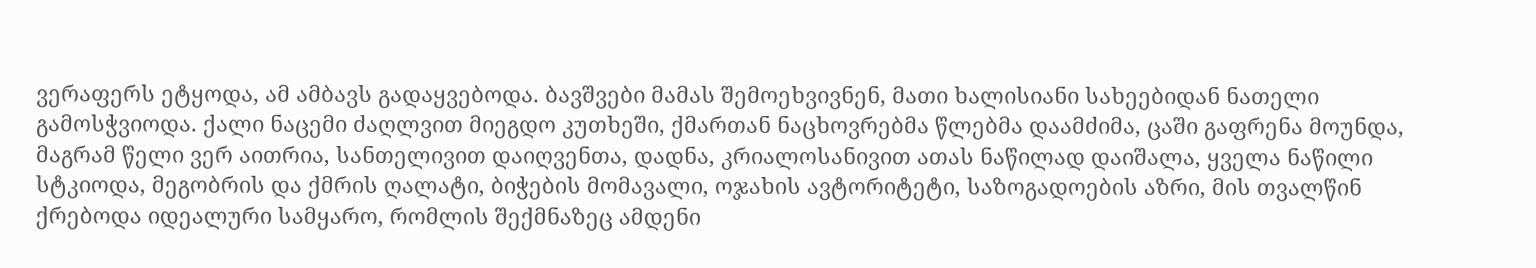ვერაფერს ეტყოდა, ამ ამბავს გადაყვებოდა. ბავშვები მამას შემოეხვივნენ, მათი ხალისიანი სახეებიდან ნათელი გამოსჭვიოდა. ქალი ნაცემი ძაღლვით მიეგდო კუთხეში, ქმართან ნაცხოვრებმა წლებმა დაამძიმა, ცაში გაფრენა მოუნდა, მაგრამ წელი ვერ აითრია, სანთელივით დაიღვენთა, დადნა, კრიალოსანივით ათას ნაწილად დაიშალა, ყველა ნაწილი სტკიოდა, მეგობრის და ქმრის ღალატი, ბიჭების მომავალი, ოჯახის ავტორიტეტი, საზოგადოების აზრი, მის თვალწინ ქრებოდა იდეალური სამყარო, რომლის შექმნაზეც ამდენი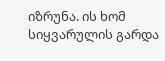იზრუნა. ის ხომ სიყვარულის გარდა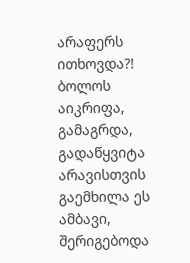არაფერს ითხოვდა?! ბოლოს აიკრიფა, გამაგრდა, გადაწყვიტა არავისთვის გაემხილა ეს ამბავი, შერიგებოდა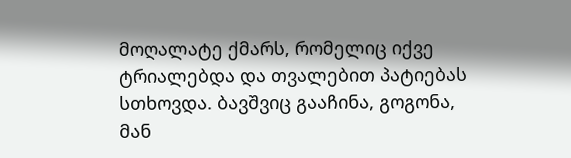მოღალატე ქმარს, რომელიც იქვე ტრიალებდა და თვალებით პატიებას სთხოვდა. ბავშვიც გააჩინა, გოგონა, მან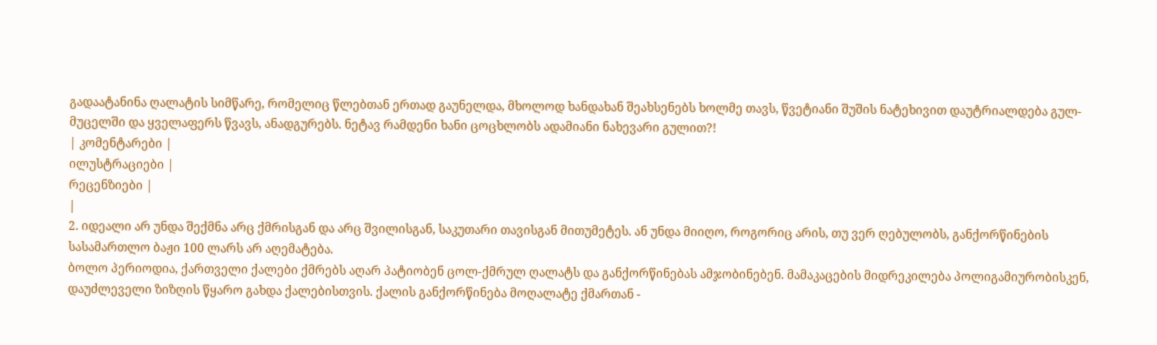გადაატანინა ღალატის სიმწარე, რომელიც წლებთან ერთად გაუნელდა, მხოლოდ ხანდახან შეახსენებს ხოლმე თავს, წვეტიანი შუშის ნატეხივით დაუტრიალდება გულ-მუცელში და ყველაფერს წვავს, ანადგურებს. ნეტავ რამდენი ხანი ცოცხლობს ადამიანი ნახევარი გულით?!
| კომენტარები |
ილუსტრაციები |
რეცენზიები |
|
2. იდეალი არ უნდა შექმნა არც ქმრისგან და არც შვილისგან, საკუთარი თავისგან მითუმეტეს. ან უნდა მიიღო, როგორიც არის, თუ ვერ ღებულობს, განქორწინების სასამართლო ბაჟი 100 ლარს არ აღემატება.
ბოლო პერიოდია, ქართველი ქალები ქმრებს აღარ პატიობენ ცოლ-ქმრულ ღალატს და განქორწინებას ამჯობინებენ. მამაკაცების მიდრეკილება პოლიგამიურობისკენ, დაუძლეველი ზიზღის წყარო გახდა ქალებისთვის. ქალის განქორწინება მოღალატე ქმართან -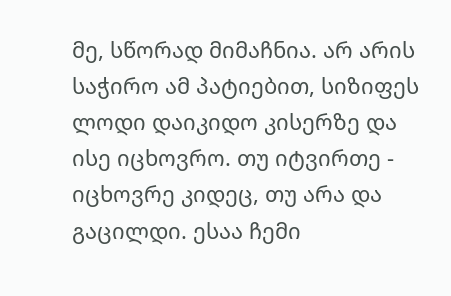მე, სწორად მიმაჩნია. არ არის საჭირო ამ პატიებით, სიზიფეს ლოდი დაიკიდო კისერზე და ისე იცხოვრო. თუ იტვირთე - იცხოვრე კიდეც, თუ არა და გაცილდი. ესაა ჩემი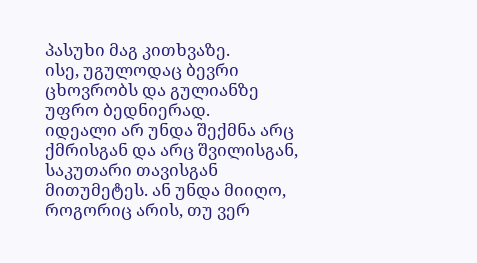პასუხი მაგ კითხვაზე.
ისე, უგულოდაც ბევრი ცხოვრობს და გულიანზე უფრო ბედნიერად.
იდეალი არ უნდა შექმნა არც ქმრისგან და არც შვილისგან, საკუთარი თავისგან მითუმეტეს. ან უნდა მიიღო, როგორიც არის, თუ ვერ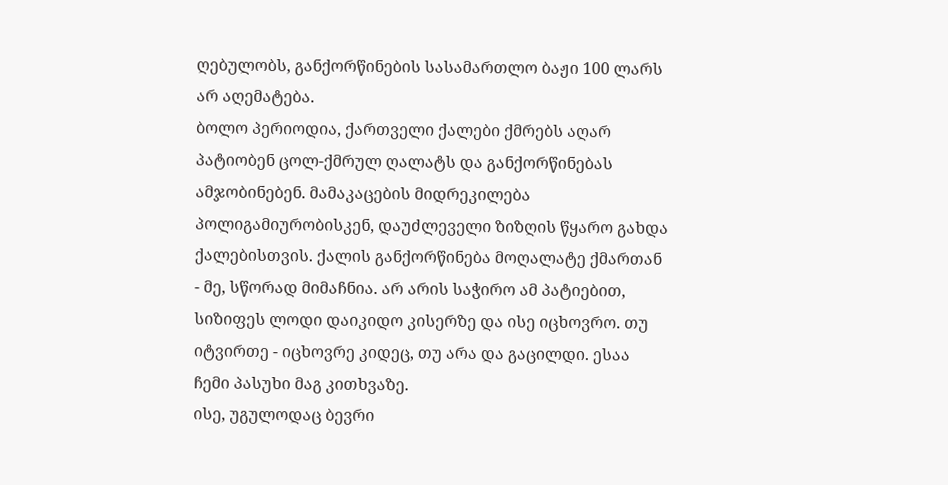ღებულობს, განქორწინების სასამართლო ბაჟი 100 ლარს არ აღემატება.
ბოლო პერიოდია, ქართველი ქალები ქმრებს აღარ პატიობენ ცოლ-ქმრულ ღალატს და განქორწინებას ამჯობინებენ. მამაკაცების მიდრეკილება პოლიგამიურობისკენ, დაუძლეველი ზიზღის წყარო გახდა ქალებისთვის. ქალის განქორწინება მოღალატე ქმართან - მე, სწორად მიმაჩნია. არ არის საჭირო ამ პატიებით, სიზიფეს ლოდი დაიკიდო კისერზე და ისე იცხოვრო. თუ იტვირთე - იცხოვრე კიდეც, თუ არა და გაცილდი. ესაა ჩემი პასუხი მაგ კითხვაზე.
ისე, უგულოდაც ბევრი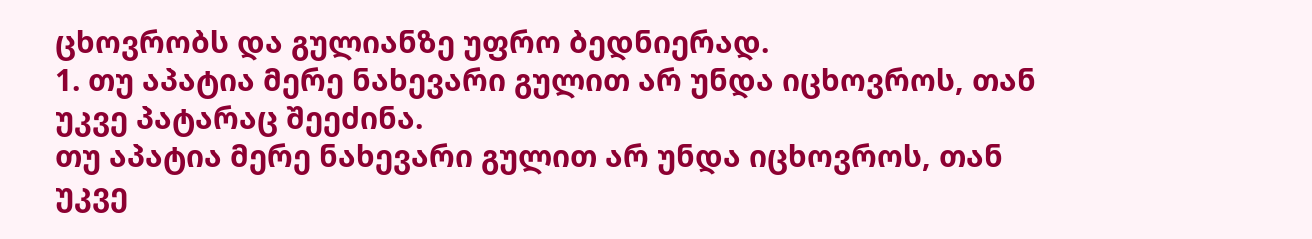ცხოვრობს და გულიანზე უფრო ბედნიერად.
1. თუ აპატია მერე ნახევარი გულით არ უნდა იცხოვროს, თან უკვე პატარაც შეეძინა.
თუ აპატია მერე ნახევარი გულით არ უნდა იცხოვროს, თან უკვე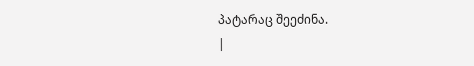პატარაც შეეძინა.
|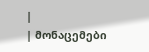|
| მონაცემები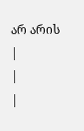არ არის |
|
|